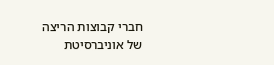חברי קבוצות הריצה של אוניברסיטת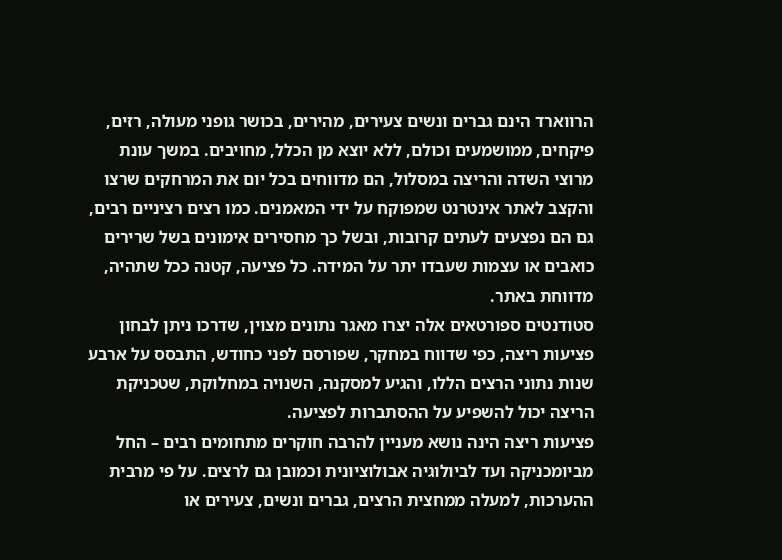הרווארד הינם גברים ונשים צעירים, מהירים, בכושר גופני מעולה, רזים, פיקחים, ממושמעים וכולם, ללא יוצא מן הכלל, מחויבים. במשך עונת מרוצי השדה והריצה במסלול, הם מדווחים בכל יום את המרחקים שרצו והקצב לאתר אינטרנט שמפוקח על ידי המאמנים. כמו רצים רציניים רבים, גם הם נפצעים לעתים קרובות, ובשל כך מחסירים אימונים בשל שרירים כואבים או עצמות שעבדו יתר על המידה. כל פציעה, קטנה ככל שתהיה, מדווחת באתר.
סטודנטים ספורטאים אלה יצרו מאגר נתונים מצוין, שדרכו ניתן לבחון פציעות ריצה, כפי שדווח במחקר, שפורסם לפני כחודש, התבסס על ארבע שנות נתוני הרצים הללו, והגיע למסקנה, השנויה במחלוקת, שטכניקת הריצה יכול להשפיע על ההסתברות לפציעה.
פציעות ריצה הינה נושא מעניין להרבה חוקרים מתחומים רבים – החל מביומכניקה ועד לביולוגיה אבולוציונית וכמובן גם לרצים. על פי מרבית ההערכות, למעלה ממחצית הרצים, גברים ונשים, צעירים או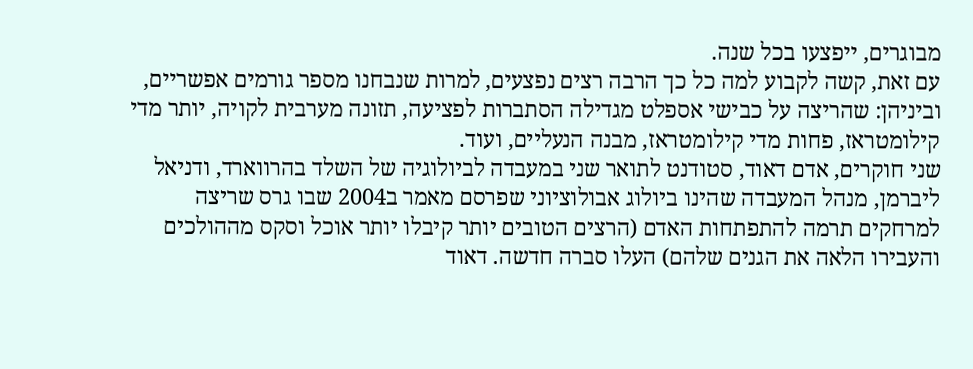מבוגרים, ייפצעו בכל שנה.
עם זאת, קשה לקבוע למה כל כך הרבה רצים נפצעים, למרות שנבחנו מספר גורמים אפשריים, וביניהן: שהריצה על כבישי אספלט מגדילה הסתברות לפציעה, תזונה מערבית לקויה, יותר מדי קילומטראז, פחות מדי קילומטראז, מבנה הנעליים, ועוד.
שני חוקרים, אדם דאוד, סטודנט לתואר שני במעבדה לביולוגיה של השלד בהרווארד, ודניאל ליברמן, מנהל המעבדה שהינו ביולוג אבולוציוני שפרסם מאמר ב2004 שבו גרס שריצה למרחקים תרמה להתפתחות האדם (הרצים הטובים יותר קיבלו יותר אוכל וסקס מההולכים והעבירו הלאה את הגנים שלהם) העלו סברה חדשה. דאוד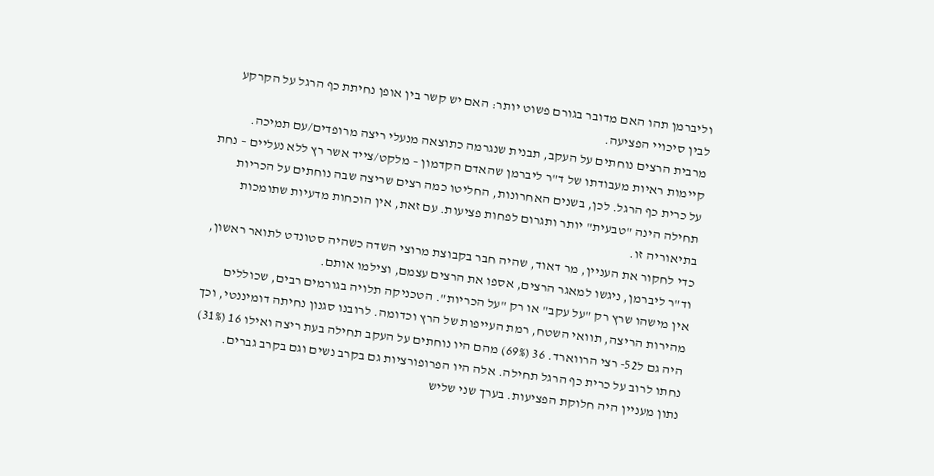וליברמן תהו האם מדובר בגורם פשוט יותר: האם יש קשר בין אופן נחיתת כף הרגל על הקרקע לבין סיכויי הפציעה.
מרבית הרצים נוחתים על העקב, תבנית שנגרמה כתוצאה מנעלי ריצה מרופדים/עם תמיכה. קיימות ראיות מעבודתו של ד"ר ליברמן שהאדם הקדמון – מלקט/צייד אשר רץ ללא נעליים – נחת על כרית כף הרגל. לכן, בשנים האחרונות, החליטו כמה רצים שריצה שבה נוחתים על הכריות תחילה הינה "טבעית" יותר ותגרום לפחות פציעות. עם זאת, אין הוכחות מדעיות שתומכות בתיאוריה זו.
כדי לחקור את העניין, מר דאוד, שהיה חבר בקבוצת מרוצי השדה כשהיה סטונדט לתואר ראשון, וד"ר ליברמן, ניגשו למאגר הרצים, אספו את הרצים עצמם, וצילמו אותם.
אין מישהו שרץ רק "על עקב" או רק "על הכריות". הטכניקה תלויה בגורמים רבים, שכוללים מהירות הריצה, תוואי השטח, רמת העייפות של הרץ וכדומה. לרובנו סגנון נחיתה דומיננטי, וכך היה גם ל52- רצי הרווארד. 36 (69%) מהם היו נוחתים על העקב תחילה בעת ריצה ואילו 16 (31%) נחתו לרוב על כרית כף הרגל תחילה. אלה היו הפרופורציות גם בקרב נשים וגם בקרב גברים.
נתון מעניין היה חלוקת הפציעות. בערך שני שליש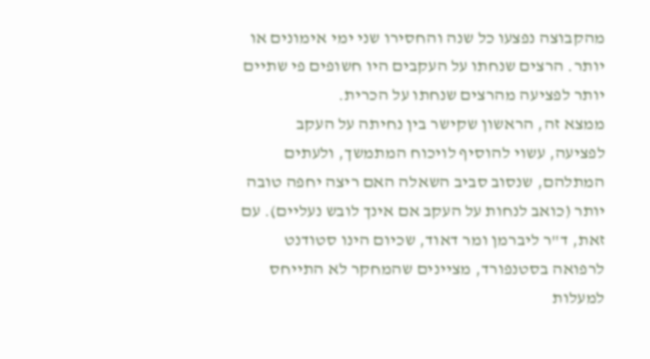מהקבוצה נפצעו כל שנה והחסירו שני ימי אימונים או יותר. הרצים שנחתו על העקבים היו חשופים פי שתיים יותר לפציעה מהרצים שנחתו על הכרית.
ממצא זה, הראשון שקישר בין נחיתה על העקב לפציעה, עשוי להוסיף לויכוח המתמשך, ולעתים המתלהם, שנסוב סביב השאלה האם ריצה יחפה טובה יותר (כואב לנחות על העקב אם אינך לובש נעליים). עם זאת, ד"ר ליברמן ומר דאוד, שכיום הינו סטודנט לרפואה בסטנפורד, מציינים שהמחקר לא התייחס למעלות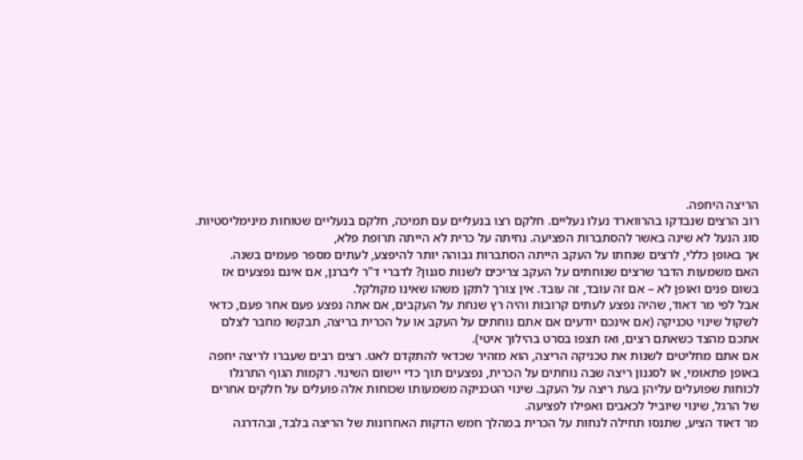הריצה היחפה.
רוב הרצים שנבדקו בהרווארד נעלו נעליים. חלקם רצו בנעליים עם תמיכה, חלקם בנעליים שטוחות מינימליסטיות. סוג הנעל לא שינה באשר להסתברות הפציעה. נחיתה על כרית לא הייתה תרופת פלא,
אך באופן כללי, לרצים שנחתו על העקב הייתה הסתברות גבוהה יותר להיפצע, לעתים מספר פעמים בשנה.
האם משמעות הדבר שרצים שנוחתים על העקב צריכים לשנות סגנון? לדברי ד"ר ליברנן, אם אינם נפצעים אז בשום פנים ואופן לא – אם זה עובד, זה עובד. אין צורך לתקן משהו שאינו מקולקל.
אבל לפי מר דאוד, שהיה נפצע לעתים קרובות והיה רץ שנחת על העקבים, אם אתה נפצע פעם אחר פעם, כדאי לשקול שינוי טכניקה (אם אינכם יודעים אם אתם נוחתים על העקב או על הכרית בריצה, תבקשו מחבר לצלם אתכם מהצד כשאתם רצים, ואז תצפו בסרט בהילוך איטי).
אם אתם מחליטים לשנות את טכניקה הריצה, הוא מזהיר שכדאי להתקדם לאט. רצים רבים שעברו לריצה יחפה באופן פתאומי, או לסגנון ריצה שבה נוחתים על הכרית, נפצעים תוך כדי יישום השינוי. רקמות הגוף התרגלו לכוחות שפועלים עליהן בעת ריצה על העקב. שינוי הטכניקה משמעותו שכוחות אלה פועלים על חלקים אחרים של הרגל, שינוי שיוביל לכאבים ואפילו לפציעה.
מר דאוד הציע, שתנסו תחילה לנחות על הכרית במהלך חמש הדקות האחרונות של הריצה בלבד, ובהדרגה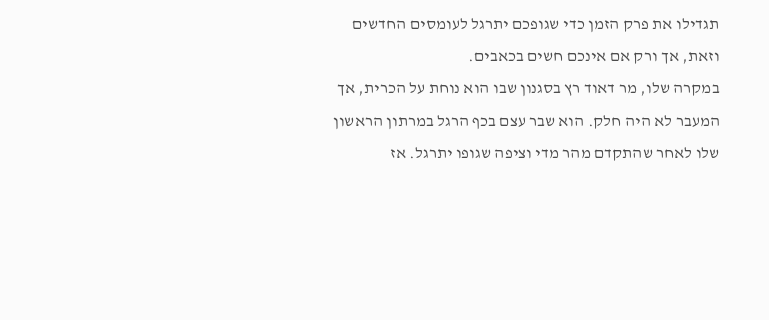תגדילו את פרק הזמן כדי שגופכם יתרגל לעומסים החדשים וזאת, אך ורק אם אינכם חשים בכאבים.
במקרה שלו, מר דאוד רץ בסגנון שבו הוא נוחת על הכרית, אך המעבר לא היה חלק. הוא שבר עצם בכף הרגל במרתון הראשון שלו לאחר שהתקדם מהר מדי וציפה שגופו יתרגל. אז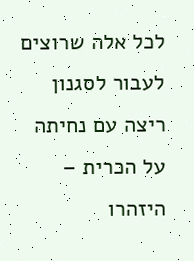לכל אלה שרוצים לעבור לסגנון ריצה עם נחיתה על הכרית – היזהרו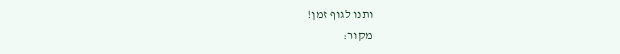ותנו לגוף זמן!
מקור: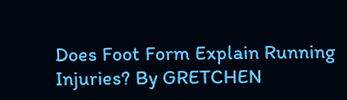Does Foot Form Explain Running Injuries? By GRETCHEN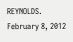REYNOLDS. February 8, 2012